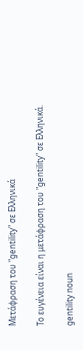Μετάφραση του "gentility" σε Ελληνικά

Το ευγένεια είναι η μετάφραση του "gentility" σε Ελληνικά.

gentility noun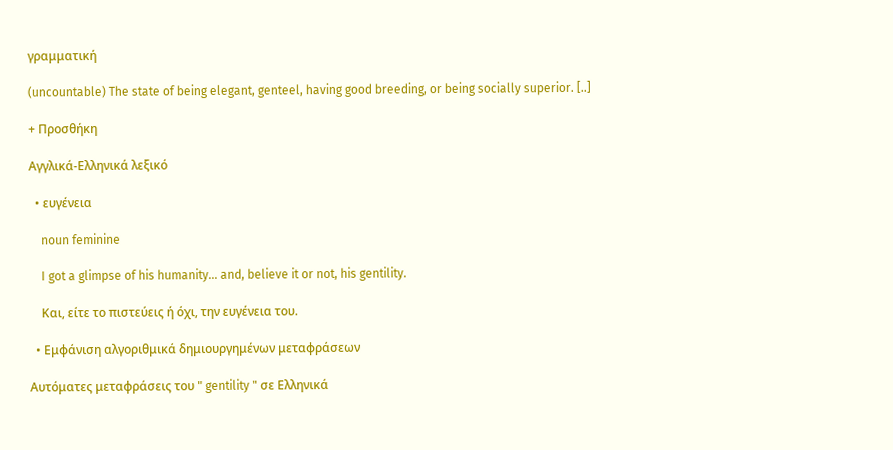γραμματική

(uncountable) The state of being elegant, genteel, having good breeding, or being socially superior. [..]

+ Προσθήκη

Αγγλικά-Ελληνικά λεξικό

  • ευγένεια

    noun feminine

    I got a glimpse of his humanity... and, believe it or not, his gentility.

    Και, είτε το πιστεύεις ή όχι, την ευγένεια του.

  • Εμφάνιση αλγοριθμικά δημιουργημένων μεταφράσεων

Αυτόματες μεταφράσεις του " gentility " σε Ελληνικά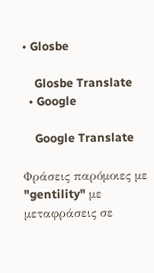• Glosbe

    Glosbe Translate
  • Google

    Google Translate

Φράσεις παρόμοιες με "gentility" με μεταφράσεις σε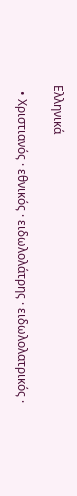Ελληνικά

  • Χριστιανός · εθνικός · ειδωλολάτρης · ειδωλολατρικός ·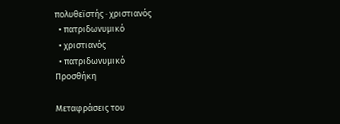πολυθεϊστής · χριστιανός
  • πατριδωνυμικό
  • χριστιανός
  • πατριδωνυμικό
Προσθήκη

Μεταφράσεις του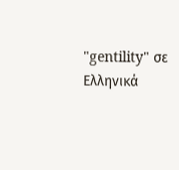"gentility" σε Ελληνικά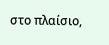στο πλαίσιο,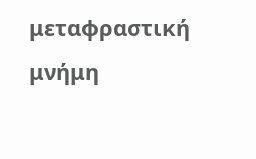μεταφραστική μνήμη